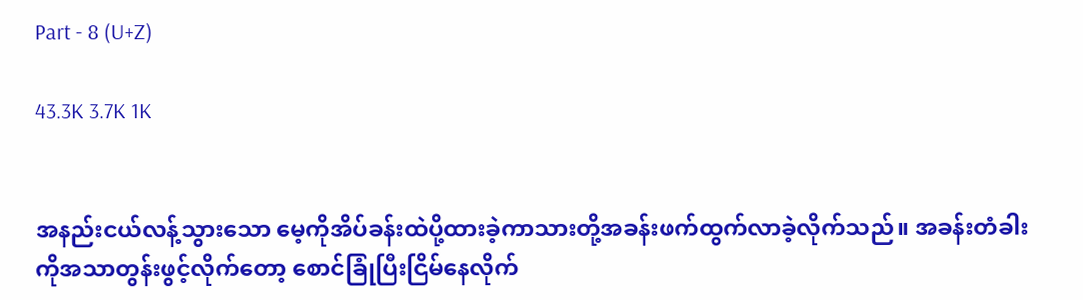Part - 8 (U+Z)

43.3K 3.7K 1K


အနည်းငယ်လန့်သွားသော မေ့ကိုအိပ်ခန်းထဲပို့ထားခဲ့ကာသားတို့အခန်းဖက်ထွက်လာခဲ့လိုက်သည်။ အခန်းတံခါးကိုအသာတွန်းဖွင့်လိုက်တော့ စောင်ခြုံပြီးငြိမ်နေလိုက်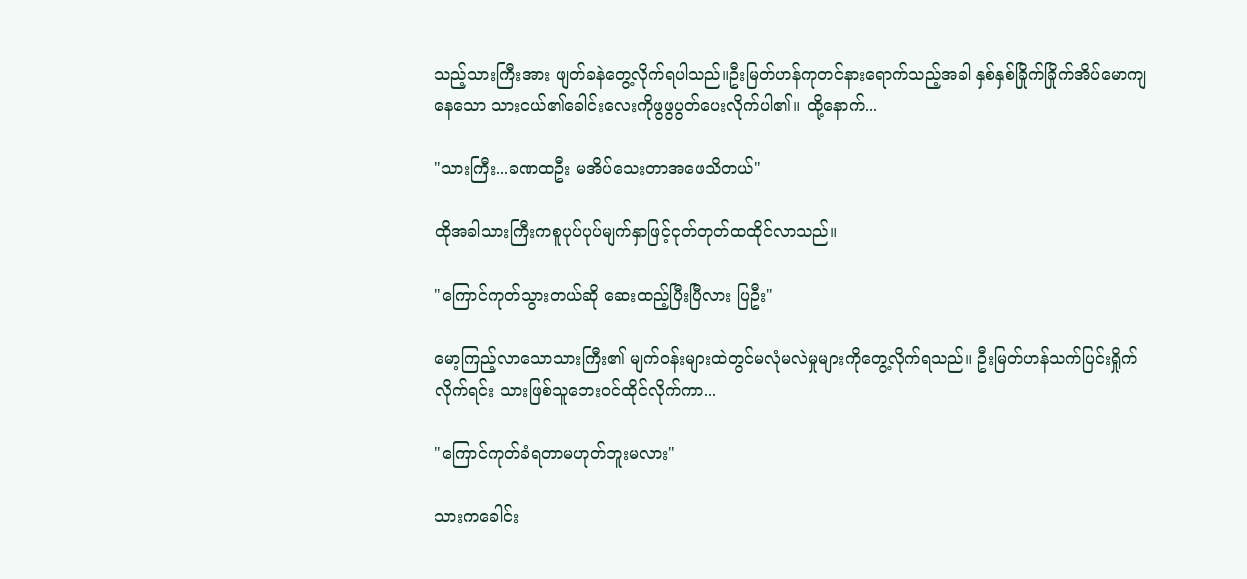သည့်သားကြီးအား ဖျတ်ခနဲတွေ့လိုက်ရပါသည်။ဦးမြတ်ဟန်ကုတင်နားရောက်သည့်အခါ နှစ်နှစ်ခြိုက်ခြိုက်အိပ်မောကျနေသော ‌သားငယ်၏ခေါင်းလေးကိုဖွဖွပွတ်ပေးလိုက်ပါ၏။ ထို့နောက်...

"သားကြီး...ခဏထဦး မအိပ်သေးတာအဖေသိတယ်"

ထိုအခါသားကြီးကစူပုပ်ပုပ်မျက်နှာဖြင့်ငုတ်တုတ်ထထိုင်လာသည်။

"ကြောင်ကုတ်သွားတယ်ဆို ဆေးထည့်ပြီးပြီလား ပြဦး"

မော့ကြည့်လာသောသားကြီး၏ မျက်ဝန်းများထဲတွင်မလုံမလဲမှုများကိုတွေ့လိုက်ရသည်။ ဦးမြတ်ဟန်သက်ပြင်းရှိုက်လိုက်ရင်း သားဖြစ်သူဘေးဝင်ထိုင်လိုက်ကာ...

"ကြောင်ကုတ်ခံရတာမဟုတ်ဘူးမလား"

သားကခေါင်း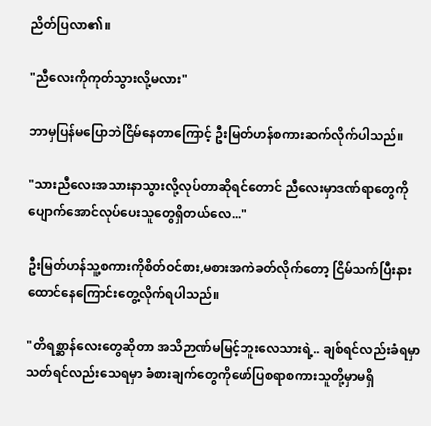ညိတ်ပြလာ၏။

"ညီလေးကိုကုတ်သွားလို့မလား"

ဘာမှပြန်မပြောဘဲငြိမ်နေတာကြောင့် ဦးမြတ်ဟန်စကားဆက်လိုက်ပါသည်။

"သားညီလေးအသားနာသွားလို့လုပ်တာဆိုရင်တောင် ညီလေးမှာဒဏ်ရာတွေကိုပျောက်အောင်လုပ်ပေးသူတွေရှိတယ်လေ..."

ဦးမြတ်ဟန်သူ့စကားကိုစိတ်ဝင်စား,မစားအကဲခတ်လိုက်တော့ ငြိမ်သက်ပြီးနားထောင်နေကြောင်းတွေ့လိုက်ရပါသည်။

"တိရစ္ဆာန်လေးတွေဆိုတာ အသိဉာဏ်မမြင့်ဘူးလေသားရဲ့.. ချစ်ရင်လည်းခံရမှာသတ်ရင်လည်းသေရမှာ ခံစားချက်တွေကိုဖော်ပြစရာစကားသူတို့မှာမရှိ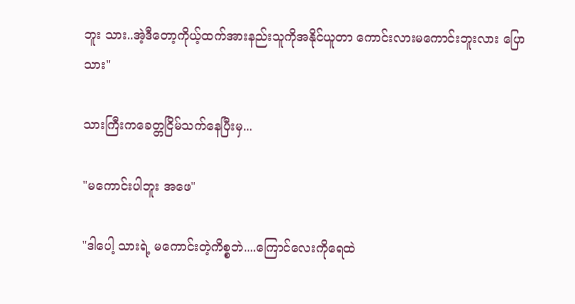ဘူး သား..အဲ့ဒီတော့ကိုယ့်ထက်အားနည်းသူကိုအနိုင်ယူတာ ကောင်းလားမကောင်းဘူးလား ပြော သား"

သားကြီးကခေတ္တငြိမ်သက်နေပြီးမှ...

"မကောင်းပါဘူး အဖေ"

"ဒါပေါ့ သားရဲ့ မကောင်းတဲ့ကိစ္စဘဲ....ကြောင်လေးကိုရေထဲ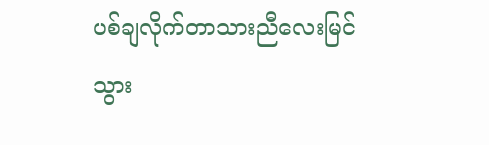ပစ်ချလိုက်တာသားညီလေးမြင်သွား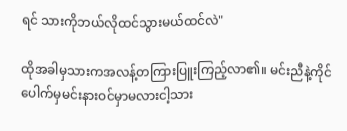ရင် သားကိုဘယ်လိုထင်သွားမယ်ထင်လဲ"

ထိုအခါမှသားကအလန့်တကြားပြူးကြည့်လာ၏။ မင်းညီနဲ့ကိုင်ပေါက်မှမင်းနားဝင်မှာမလားငါ့သား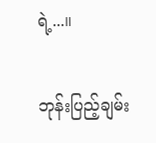ရဲ့...။

ဘုန်းပြည့်ချမ်း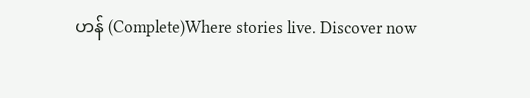ဟန် (Complete)Where stories live. Discover now